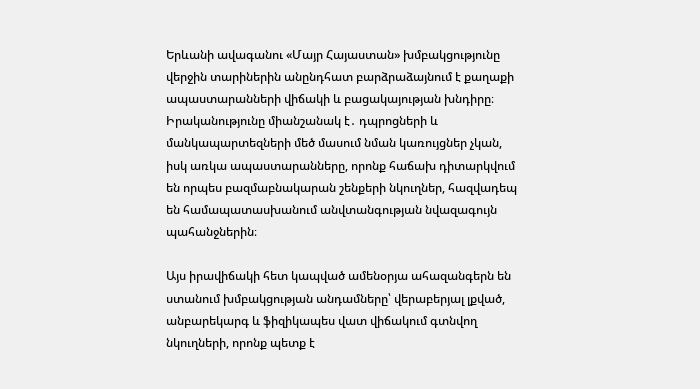Երևանի ավագանու «Մայր Հայաստան» խմբակցությունը վերջին տարիներին անընդհատ բարձրաձայնում է քաղաքի ապաստարանների վիճակի և բացակայության խնդիրը։ Իրականությունը միանշանակ է․ դպրոցների և մանկապարտեզների մեծ մասում նման կառույցներ չկան, իսկ առկա ապաստարանները, որոնք հաճախ դիտարկվում են որպես բազմաբնակարան շենքերի նկուղներ, հազվադեպ են համապատասխանում անվտանգության նվազագույն պահանջներին։

Այս իրավիճակի հետ կապված ամենօրյա ահազանգերն են ստանում խմբակցության անդամները՝ վերաբերյալ լքված, անբարեկարգ և ֆիզիկապես վատ վիճակում գտնվող նկուղների, որոնք պետք է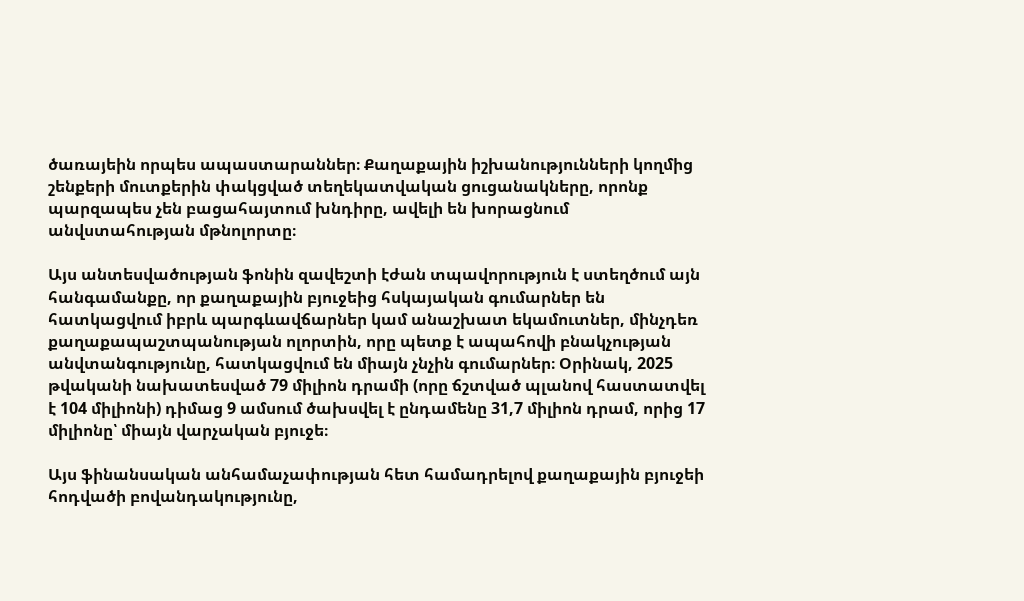ծառայեին որպես ապաստարաններ։ Քաղաքային իշխանությունների կողմից շենքերի մուտքերին փակցված տեղեկատվական ցուցանակները, որոնք պարզապես չեն բացահայտում խնդիրը, ավելի են խորացնում անվստահության մթնոլորտը։

Այս անտեսվածության ֆոնին զավեշտի էժան տպավորություն է ստեղծում այն հանգամանքը, որ քաղաքային բյուջեից հսկայական գումարներ են հատկացվում իբրև պարգևավճարներ կամ անաշխատ եկամուտներ, մինչդեռ քաղաքապաշտպանության ոլորտին, որը պետք է ապահովի բնակչության անվտանգությունը, հատկացվում են միայն չնչին գումարներ։ Օրինակ, 2025 թվականի նախատեսված 79 միլիոն դրամի (որը ճշտված պլանով հաստատվել է 104 միլիոնի) դիմաց 9 ամսում ծախսվել է ընդամենը 31,7 միլիոն դրամ, որից 17 միլիոնը՝ միայն վարչական բյուջե։

Այս ֆինանսական անհամաչափության հետ համադրելով քաղաքային բյուջեի հոդվածի բովանդակությունը,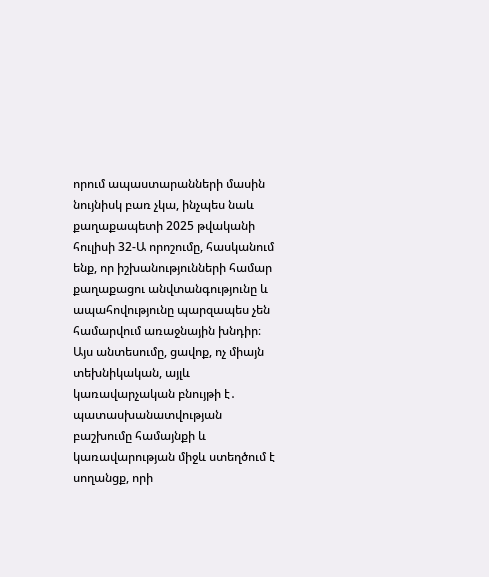որում ապաստարանների մասին նույնիսկ բառ չկա, ինչպես նաև քաղաքապետի 2025 թվականի հուլիսի 32-Ա որոշումը, հասկանում ենք, որ իշխանությունների համար քաղաքացու անվտանգությունը և ապահովությունը պարզապես չեն համարվում առաջնային խնդիր։ Այս անտեսումը, ցավոք, ոչ միայն տեխնիկական, այլև կառավարչական բնույթի է․ պատասխանատվության բաշխումը համայնքի և կառավարության միջև ստեղծում է սողանցք, որի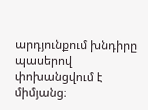արդյունքում խնդիրը պասերով փոխանցվում է միմյանց։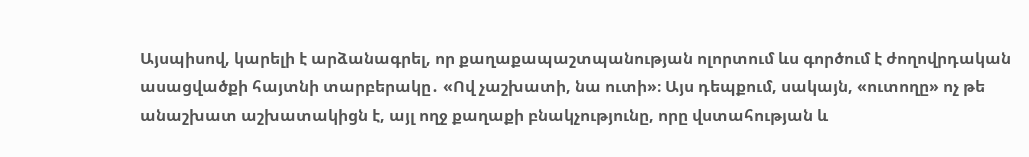Այսպիսով, կարելի է արձանագրել, որ քաղաքապաշտպանության ոլորտում ևս գործում է ժողովրդական ասացվածքի հայտնի տարբերակը․ «Ով չաշխատի, նա ուտի»։ Այս դեպքում, սակայն, «ուտողը» ոչ թե անաշխատ աշխատակիցն է, այլ ողջ քաղաքի բնակչությունը, որը վստահության և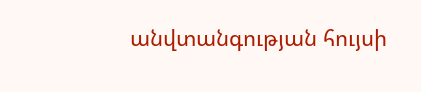անվտանգության հույսի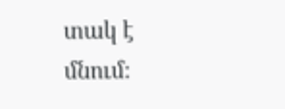տակ է մնում։